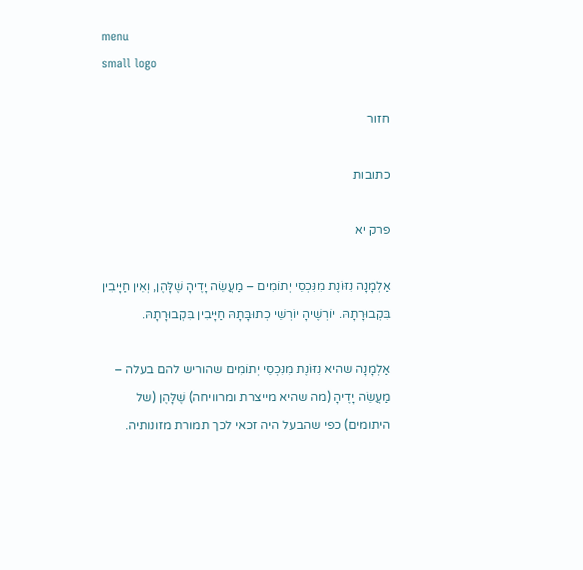menu
small logo

חזור

כתובות

פרק יא

אַלְמָנָה נִזּוֹנֶת מִנִּכְסֵי יְתוֹמִים – מַעֲשֵׂה יָדֶיהָ שֶׁלָּהֶן, וְאֵין חַיָּיבִין בִּקְבוּרָתָהּ. יוֹרְשֶׁיהָ יוֹרְשֵׁי כְתוּבָּתָהּ חַיָּיבִין בִּקְבוּרָתָהּ.

אַלְמָנָה שהיא נִזּוֹנֶת מִנִּכְסֵי יְתוֹמִים שהוריש להם בעלה – מַעֲשֵׂה יָדֶיהָ (מה שהיא מייצרת ומרוויחה) שֶׁלָּהֶן (של היתומים) כפי שהבעל היה זכאי לכך תמורת מזונותיה.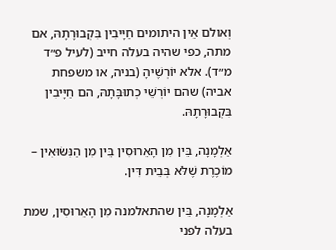וְאולם אֵין היתומים חַיָּיבִין בִּקְבוּרָתָהּ, אם מתה, כפי שהיה בעלה חייב (לעיל פ״ד מ״ד). אלא יוֹרְשֶׁיהָ (בניה, או משפחת אביה) שהם יוֹרְשֵׁי כְתוּבָּתָהּ, הם חַיָּיבִין בִּקְבוּרָתָהּ.

אַלְמָנָה, בֵּין מִן הָאֵרוּסִין בֵּין מִן הַנִּשּׂוּאִין – מוֹכֶרֶת שֶׁלֹּא בְּבֵית דִּין.

אַלְמָנָה, בֵּין שהתאלמנה מִן הָאֵרוּסִין, שמת בעלה לפני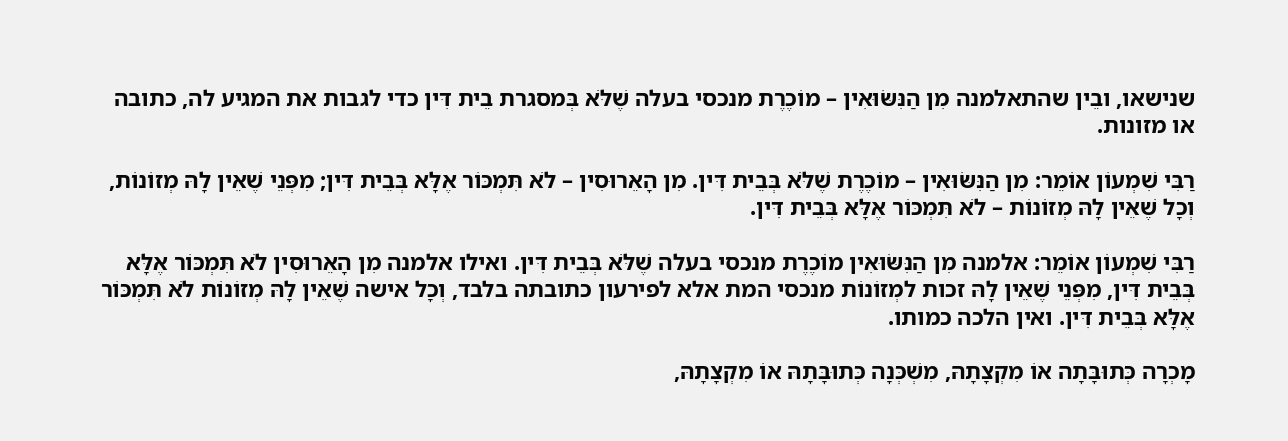שנישאו, ובֵין שהתאלמנה מִן הַנִּשּׂוּאִין – מוֹכֶרֶת מנכסי בעלה שֶׁלֹּא בְּמסגרת בֵית דִּין כדי לגבות את המגיע לה, כתובה או מזונות.

רַבִּי שִׁמְעוֹן אוֹמֵר: מִן הַנִּשּׂוּאִין – מוֹכֶרֶת שֶׁלֹּא בְּבֵית דִּין. מִן הָאֵרוּסִין – לֹא תִּמְכּוֹר אֶלָּא בְּבֵית דִּין; מִפְּנֵי שֶׁאֵין לָהּ מְזוֹנוֹת, וְכָל שֶׁאֵין לָהּ מְזוֹנוֹת – לֹא תִּמְכּוֹר אֶלָּא בְּבֵית דִּין.

רַבִּי שִׁמְעוֹן אוֹמֵר: אלמנה מִן הַנִּשּׂוּאִין מוֹכֶרֶת מנכסי בעלה שֶׁלֹּא בְּבֵית דִּין. ואילו אלמנה מִן הָאֵרוּסִין לֹא תִּמְכּוֹר אֶלָּא בְּבֵית דִּין, מִפְּנֵי שֶׁאֵין לָהּ זכות למְזוֹנוֹת מנכסי המת אלא לפירעון כתובתה בלבד, וְכָל אישה שֶׁאֵין לָהּ מְזוֹנוֹת לֹא תִּמְכּוֹר אֶלָּא בְּבֵית דִּין. ואין הלכה כמותו.

מָכְרָה כְּתוּבָּתָה אוֹ מִקְצָתָהּ, מִשְׁכְּנָה כְּתוּבָּתָהּ אוֹ מִקְצָתָהּ,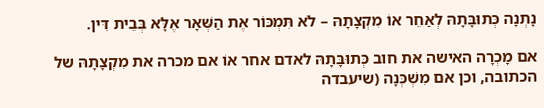נָתְנָה כְּתוּבָּתָהּ לְאַחֵר אוֹ מִקְצָתָהּ – לֹא תִּמְכּוֹר אֶת הַשְּׁאָר אֶלָּא בְּבֵית דִּין.

אם מָכְרָה האישה את חוב כְּתוּבָּתָהּ לאדם אחר אוֹ אם מכרה את מִקְצָתָהּ של הכתובה, וכן אם מִשְׁכְּנָה (שיעבדה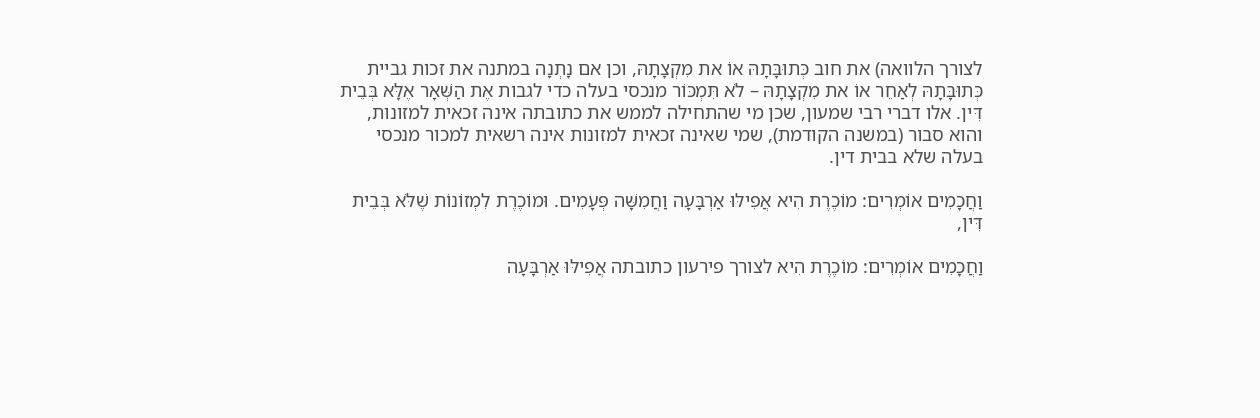לצורך הלוואה) את חוב כְּתוּבָּתָהּ אוֹ את מִקְצָתָהּ, וכן אם נָתְנָה במתנה את זכות גביית כְּתוּבָּתָהּ לְאַחֵר אוֹ את מִקְצָתָהּ – לֹא תִּמְכּוֹר מנכסי בעלה כדי לגבות אֶת הַשְּׁאָר אֶלָּא בְּבֵית דִּין. אלו דברי רבי שמעון, שכן מי שהתחילה לממש את כתובתה אינה זכאית למזונות, והוא סבור (במשנה הקודמת), שמי שאינה זכאית למזונות אינה רשאית למכור מנכסי בעלה שלא בבית דין.

וַחֲכָמִים אוֹמְרִים: מוֹכֶרֶת הִיא אֲפִילּוּ אַרְבָּעָה וַחֲמִשָּׁה פְּעָמִים. וּמוֹכֶרֶת לִמְזוֹנוֹת שֶׁלֹּא בְּבֵית דִּין,

וַחֲכָמִים אוֹמְרִים: מוֹכֶרֶת הִיא לצורך פירעון כתובתה אֲפִילּוּ אַרְבָּעָה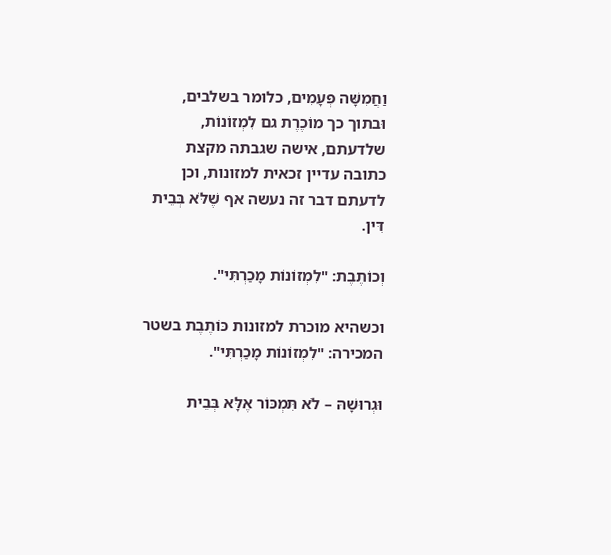וַחֲמִשָּׁה פְּעָמִים, כלומר בשלבים, וּבתוך כך מוֹכֶרֶת גם לִמְזוֹנוֹת, שלדעתם, אישה שגבתה מקצת כתובה עדיין זכאית למזונות, וכן לדעתם דבר זה נעשה אף שֶׁלֹּא בְּבֵית דִּין.

וְכוֹתֶבֶת: "לִמְזוֹנוֹת מָכַרְתִּי".

וכשהיא מוכרת למזונות כּוֹתֶבֶת בשטר המכירה: "לִמְזוֹנוֹת מָכַרְתִּי".

וּגְרוּשָׁהּ – לֹא תִּמְכּוֹר אֶלָּא בְּבֵית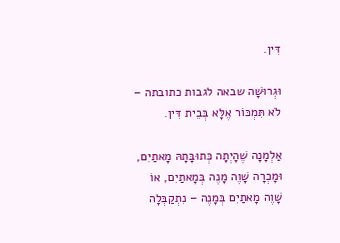דִּין.

וּגְרוּשָׁה שבאה לגבות כתובתה – לֹא תִּמְכּוֹר אֶלָּא בְּבֵית דִּין.

אַלְמָנָה שֶׁהָיְתָה כְּתוּבָּתָהּ מָאתַיִם, וּמָכְרָה שָׁוֶה מָנֶה בְּמָאתַיִם, אוֹ שָׁוֶה מָאתַיִם בְּמָנֶה – נִתְקַבְּלָה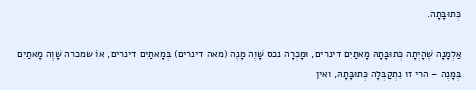כְּתוּבָּתָה.

אַלְמָנָה שֶׁהָיְתָה כְּתוּבָּתָהּ מָאתַיִם דינרים, וּמָכְרָה נכס שָׁוֶה מָנֶה (מאה דינרים) בְּמָאתַיִם דינרים, אוֹ שמכרה שָׁוֶה מָאתַיִם בְּמָנֶה – הרי זו נִתְקַבְּלָה כְּתוּבָּתָהּ, ואין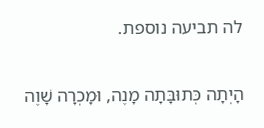לה תביעה נוספת.

הָיְתָה כְּתוּבָּתָה מָנֶה, וּמָכְרָה שָׁוֶה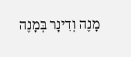מָנֶה וְדִינָר בְּמָנֶה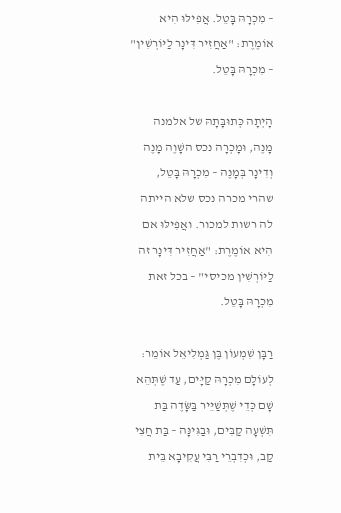– מִכְרָהּ בָּטֵל. אֲפִילּוּ הִיא אוֹמֶרֶת: "אַחֲזִיר דִּינָר לַיּוֹרְשִׁין" – מִכְרָהּ בָּטֵל.

הָיְתָה כְּתוּבָּתָהּ של אלמנה מָנֶה, וּמָכְרָה נכס השָׁוֶה מָנֶה וְדִינָר בְּמָנֶה – מִכְרָהּ בָּטֵל, שהרי מכרה נכס שלא הייתה לה רשות למכור. ואֲפִילּוּ אם הִיא אוֹמֶרֶת: "אַחֲזִיר דִּינָר זה לַיּוֹרְשִׁין מכיסי" – בכל זאת מִכְרָהּ בָּטֵל.

רַבָּן שִׁמְעוֹן בֶּן גַּמְלִיאֵל אוֹמֵר: לְעוֹלָם מִכְרָהּ קַיָּים, עַד שֶׁתְּהֵא שָׁם כְּדֵי שֶׁתְּשַׁיֵּיר בַּשָּׂדֶה בַּת תִּשְׁעָה קַבִּים, וּבַגִּינָּה – בַּת חֲצִי קַב, וּכְדִבְרֵי רַבִּי עֲקִיבָא בֵּית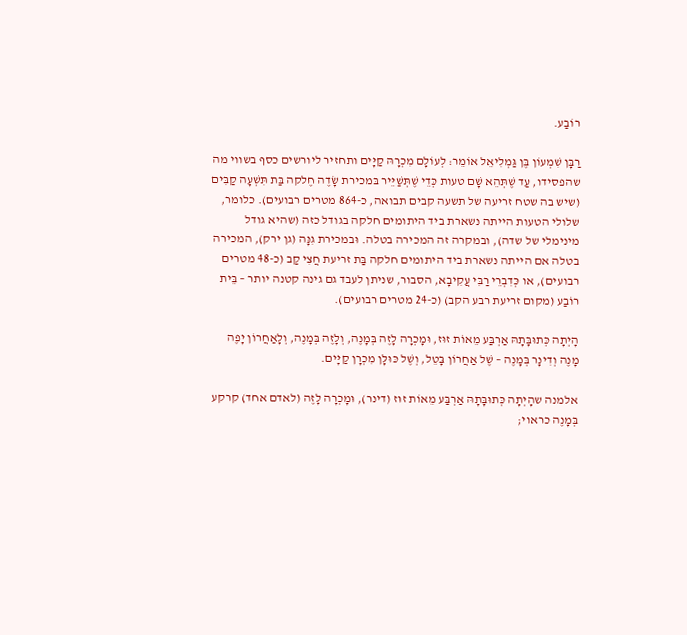רוֹבַע.

רַבָּן שִׁמְעוֹן בֶּן גַּמְלִיאֵל אוֹמֵר: לְעוֹלָם מִכְרָהּ קַיָּים ותחזיר ליורשים כסף בשווי מה שהפסידו, עַד שֶׁתְּהֵא שָׁם טעות כְּדֵי שֶׁתְּשַׁיֵּיר בּמכירת שָׂדֶה חֶלקה בַּת תִּשְׁעָה קַבִּים (שיש בה שטח זריעה של תשעה קבים תבואה, כ-864 מטרים רבועים). כלומר, שלולי הטעות הייתה נשארת ביד היתומים חלקה בגודל כזה (שהיא גודל מינימלי של שדה), ובמקרה זה המכירה בטלה. וּבמכירת גִנָּה (גן ירק), המכירה בטלה אם הייתה נשארת ביד היתומים חלקה בַּת זריעת חֲצִי קַב (כ-48 מטרים רבועים), או כְּדִבְרֵי רַבִּי עֲקִיבָא, הסבור, שניתן לעבד גם גינה קטנה יותר – בֵּית רוֹבַע (מקום זריעת רבע הקב) (כ-24 מטרים רבועים).

הָיְתָה כְּתוּבָּתָהּ אַרְבַּע מֵאוֹת זוּז, וּמָכְרָה לָזֶה בְּמָנֶה, וְלָזֶה בְּמָנֶה, וְלָאַחֲרוֹן יָפֶה מָנֶה וְדִינָר בְּמָנֶה – שֶׁל אַחֲרוֹן בָּטֵל, וְשֶׁל כּוּלָּן מִכְרָן קַיָּים.

אלמנה שהָיְתָה כְּתוּבָּתָהּ אַרְבַּע מֵאוֹת זוּז (דינר), וּמָכְרָה לָזֶה (לאדם אחד) קרקע בְּמָנֶה כראוי;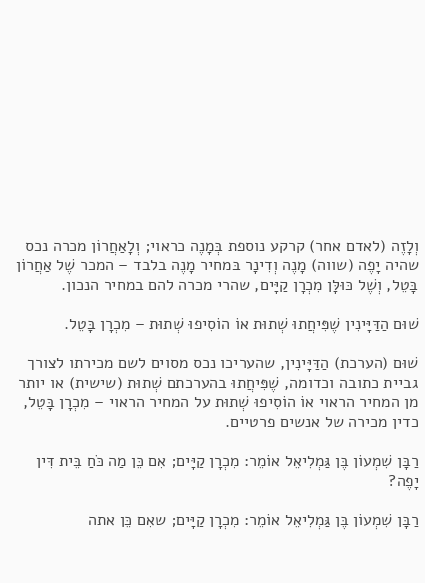וְלָזֶה (לאדם אחר) קרקע נוספת בְּמָנֶה כראוי; וְלָאַחֲרוֹן מכרה נכס שהיה יָפֶה (שווה) מָנֶה וְדִינָר בּמחיר מָנֶה בלבד – המכר שֶׁל אַחֲרוֹן בָּטֵל, וְשֶׁל כּוּלָּן מִכְרָן קַיָּים, שהרי מכרה להם במחיר הנכון.

שׁוּם הַדַּיָּינִין שֶׁפִּיחֲתוּ שְׁתוּת אוֹ הוֹסִיפוּ שְׁתוּת – מִכְרָן בָּטֵל.

שׁוּם (הערכת) הַדַּיָּינִין, שהעריכו נכס מסוים לשם מכירתו לצורך גביית כתובה וכדומה, שֶׁפִּיחֲתוּ בהערכתם שְׁתוּת (שישית) או יותר מן המחיר הראוי אוֹ הוֹסִיפוּ שְׁתוּת על המחיר הראוי – מִכְרָן בָּטֵל, כדין מכירה של אנשים פרטיים.

רַבָּן שִׁמְעוֹן בֶּן גַּמְלִיאֵל אוֹמֵר: מִכְרָן קַיָּים; אִם כֵּן מַה כֹּחַ בֵּית דִּין יָפֶה?

רַבָּן שִׁמְעוֹן בֶּן גַּמְלִיאֵל אוֹמֵר: מִכְרָן קַיָּים; שאִם כֵּן אתה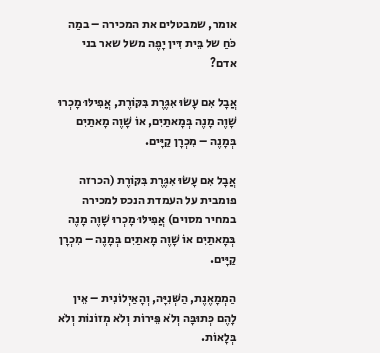אומר, שמבטלים את המכירה – במַה כֹּחַ של בֵּית דִּין יָפֶה משל שאר בני אדם?

אֲבָל אִם עָשׂוּ אִגֶּרֶת בִּקּוֹרֶת, אֲפִילּוּ מָכְרוּ שָׁוֶה מָנֶה בְּמָאתַיִם, אוֹ שָׁוֶה מָאתַיִם בְּמָנֶה – מִכְרָן קַיָּים.

אֲבָל אִם עָשׂוּ אִגֶּרֶת בִּקּוֹרֶת (הכרזה פומבית על העמדת הנכס למכירה במחיר מסוים) אֲפִילּוּ מָכְרוּ שָׁוֶה מָנֶה בְּמָאתַיִם אוֹ שָׁוֶה מָאתַיִם בְּמָנֶה – מִכְרָן קַיָּים.

הַמְמָאֶנֶת, הַשְּׁנִיָּה, וְהָאַיְלוֹנִית – אֵין לָהֶם כְּתוּבָּה וְלֹא פֵּירוֹת וְלֹא מְזוֹנוֹת וְלֹא בְּלָאוֹת.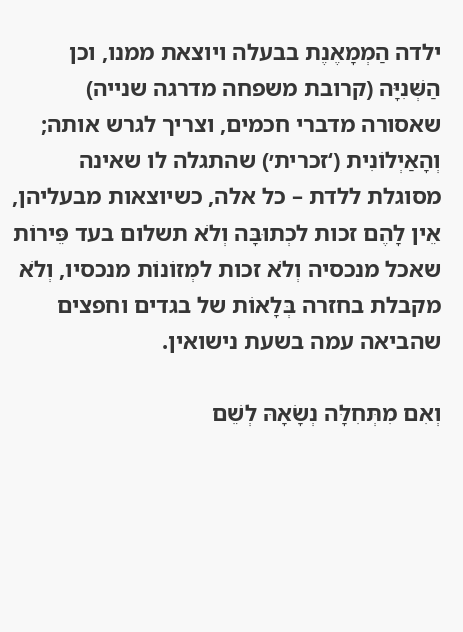ילדה הַמְמָאֶנֶת בבעלה ויוצאת ממנו, וכן הַשְּׁנִיָּה (קרובת משפחה מדרגה שנייה) שאסורה מדברי חכמים, וצריך לגרש אותה; וְהָאַיְלוֹנִית (‘זכרית׳) שהתגלה לו שאינה מסוגלת ללדת – כל אלה, כשיוצאות מבעליהן, אֵין לָהֶם זכות לכְתוּבָּה וְלֹא תשלום בעד פֵּירוֹת שאכל מנכסיה וְלֹא זכות למְזוֹנוֹת מנכסיו, וְלֹא מקבלת בחזרה בְּלָאוֹת של בגדים וחפצים שהביאה עמה בשעת נישואין.

וְאִם מִתְּחִלָּה נְשָׂאָהּ לְשֵׁם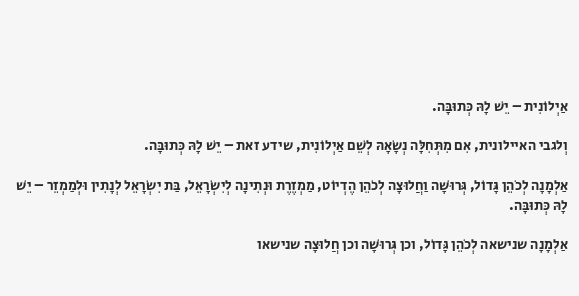אַיְלוֹנִית – יֵשׁ לָהּ כְּתוּבָּה.

וְלגבי האיילונית, אִם מִתְּחִלָּה נְשָׂאָהּ לְשֵׁם אַיְלוֹנִית, שידע זאת – יֵשׁ לָהּ כְּתוּבָּה.

אַלְמָנָה לְכֹהֵן גָּדוֹל, גְּרוּשָׁה וַחֲלוּצָה לְכֹהֵן הֶדְיוֹט, מַמְזֶרֶת וּנְתִינָה לְיִשְׂרָאֵל, בַּת יִשְׂרָאֵל לְנָתִין וּלְמַמְזֵר – יֵשׁ לָהּ כְּתוּבָּה.

אַלְמָנָה שנישאה לְכֹהֵן גָּדוֹל, וכן גְּרוּשָׁה וכן חֲלוּצָה שנישאו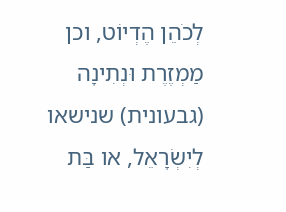לְכֹהֵן הֶדְיוֹט, וכן מַמְזֶרֶת וּנְתִינָה (גבעונית) שנישאו לְיִשְׂרָאֵל, או בַּת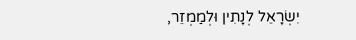יִשְׂרָאֵל לְנָתִין וּלְמַמְזֵר,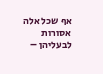אף שכל אלה אסורות לבעליהן –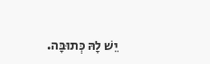יֵשׁ לָהּ כְּתוּבָּה.